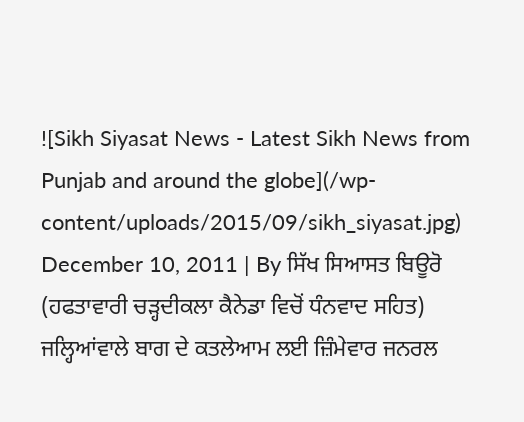![Sikh Siyasat News - Latest Sikh News from Punjab and around the globe](/wp-content/uploads/2015/09/sikh_siyasat.jpg)
December 10, 2011 | By ਸਿੱਖ ਸਿਆਸਤ ਬਿਊਰੋ
(ਹਫਤਾਵਾਰੀ ਚੜ੍ਹਦੀਕਲਾ ਕੈਨੇਡਾ ਵਿਚੋਂ ਧੰਨਵਾਦ ਸਹਿਤ)
ਜਲ੍ਹਿਆਂਵਾਲੇ ਬਾਗ ਦੇ ਕਤਲੇਆਮ ਲਈ ਜ਼ਿੰਮੇਵਾਰ ਜਨਰਲ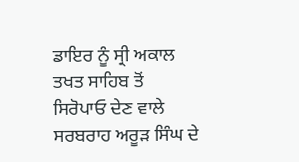ਡਾਇਰ ਨੂੰ ਸ੍ਰੀ ਅਕਾਲ ਤਖਤ ਸਾਹਿਬ ਤੋਂ ਸਿਰੋਪਾਓ ਦੇਣ ਵਾਲੇ ਸਰਬਰਾਹ ਅਰੂੜ ਸਿੰਘ ਦੇ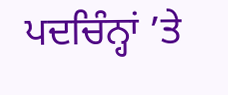ਪਦਚਿੰਨ੍ਹਾਂ ’ਤੇ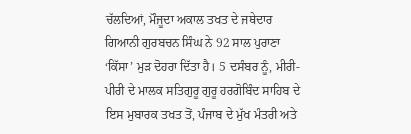ਚੱਲਦਿਆਂ, ਮੌਜੂਦਾ ਅਕਾਲ ਤਖਤ ਦੇ ਜਥੇਦਾਰ ਗਿਆਨੀ ਗੁਰਬਚਨ ਸਿੰਘ ਨੇ 92 ਸਾਲ ਪੁਰਾਣਾ ‘ਕਿੱਸਾ’ ਮੁੜ ਦੋਹਰਾ ਦਿੱਤਾ ਹੈ। 5 ਦਸੰਬਰ ਨੂੰ, ਮੀਰੀ-ਪੀਰੀ ਦੇ ਮਾਲਕ ਸਤਿਗੁਰੂ ਗੁਰੂ ਹਰਗੋਬਿੰਦ ਸਾਹਿਬ ਦੇ ਇਸ ਮੁਬਾਰਕ ਤਖਤ ਤੋਂ, ਪੰਜਾਬ ਦੇ ਮੁੱਖ ਮੰਤਰੀ ਅਤੇ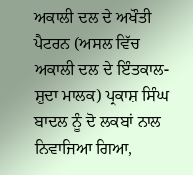ਅਕਾਲੀ ਦਲ ਦੇ ਅਖੌਤੀ ਪੈਟਰਨ (ਅਸਲ ਵਿੱਚ ਅਕਾਲੀ ਦਲ ਦੇ ਇੰਤਕਾਲ-ਸ਼ੁਦਾ ਮਾਲਕ) ਪ੍ਰਕਾਸ਼ ਸਿੰਘ ਬਾਦਲ ਨੂੰ ਦੋ ਲਕਬਾਂ ਨਾਲ ਨਿਵਾਜਿਆ ਗਿਆ,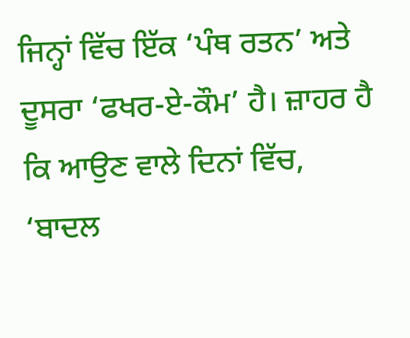ਜਿਨ੍ਹਾਂ ਵਿੱਚ ਇੱਕ ‘ਪੰਥ ਰਤਨ’ ਅਤੇ ਦੂਸਰਾ ‘ਫਖਰ-ਏ-ਕੌਮ’ ਹੈ। ਜ਼ਾਹਰ ਹੈ ਕਿ ਆਉਣ ਵਾਲੇ ਦਿਨਾਂ ਵਿੱਚ, ‘ਬਾਦਲ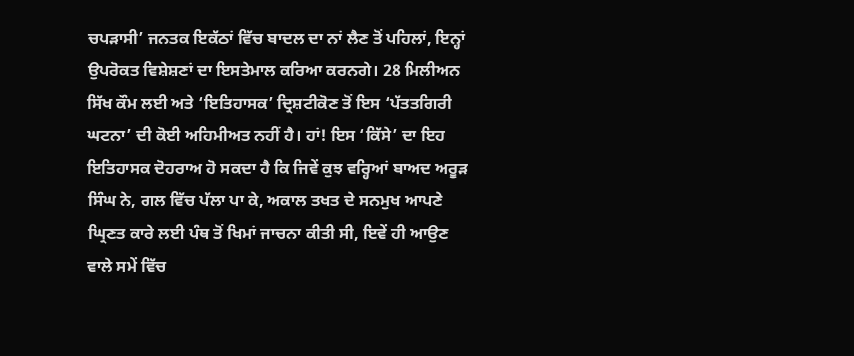ਚਪੜਾਸੀ’ ਜਨਤਕ ਇਕੱਠਾਂ ਵਿੱਚ ਬਾਦਲ ਦਾ ਨਾਂ ਲੈਣ ਤੋਂ ਪਹਿਲਾਂ, ਇਨ੍ਹਾਂ ਉਪਰੋਕਤ ਵਿਸ਼ੇਸ਼ਣਾਂ ਦਾ ਇਸਤੇਮਾਲ ਕਰਿਆ ਕਰਨਗੇ। 28 ਮਿਲੀਅਨ ਸਿੱਖ ਕੌਮ ਲਈ ਅਤੇ ‘ਇਤਿਹਾਸਕ’ ਦ੍ਰਿਸ਼ਟੀਕੋਣ ਤੋਂ ਇਸ ‘ਪੱਤਤਗਿਰੀ ਘਟਨਾ’ ਦੀ ਕੋਈ ਅਹਿਮੀਅਤ ਨਹੀਂ ਹੈ। ਹਾਂ! ਇਸ ‘ਕਿੱਸੇ’ ਦਾ ਇਹ ਇਤਿਹਾਸਕ ਦੋਹਰਾਅ ਹੋ ਸਕਦਾ ਹੈ ਕਿ ਜਿਵੇਂ ਕੁਝ ਵਰ੍ਹਿਆਂ ਬਾਅਦ ਅਰੂੜ ਸਿੰਘ ਨੇ, ਗਲ ਵਿੱਚ ਪੱਲਾ ਪਾ ਕੇ, ਅਕਾਲ ਤਖਤ ਦੇ ਸਨਮੁਖ ਆਪਣੇ ਘ੍ਰਿਣਤ ਕਾਰੇ ਲਈ ਪੰਥ ਤੋਂ ਖਿਮਾਂ ਜਾਚਨਾ ਕੀਤੀ ਸੀ, ਇਵੇਂ ਹੀ ਆਉਣ ਵਾਲੇ ਸਮੇਂ ਵਿੱਚ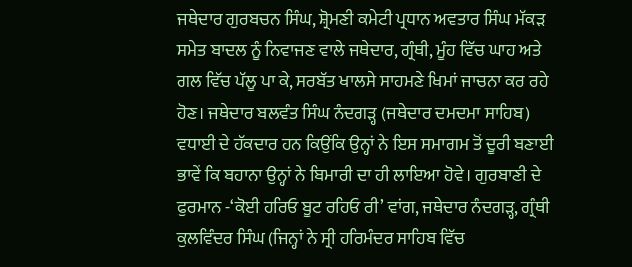ਜਥੇਦਾਰ ਗੁਰਬਚਨ ਸਿੰਘ, ਸ਼੍ਰੋਮਣੀ ਕਮੇਟੀ ਪ੍ਰਧਾਨ ਅਵਤਾਰ ਸਿੰਘ ਮੱਕੜ ਸਮੇਤ ਬਾਦਲ ਨੂੰ ਨਿਵਾਜਣ ਵਾਲੇ ਜਥੇਦਾਰ, ਗ੍ਰੰਥੀ, ਮੂੰਹ ਵਿੱਚ ਘਾਹ ਅਤੇ ਗਲ ਵਿੱਚ ਪੱਲੂ ਪਾ ਕੇ, ਸਰਬੱਤ ਖਾਲਸੇ ਸਾਹਮਣੇ ਖਿਮਾਂ ਜਾਚਨਾ ਕਰ ਰਹੇ ਹੋਣ। ਜਥੇਦਾਰ ਬਲਵੰਤ ਸਿੰਘ ਨੰਦਗੜ੍ਹ (ਜਥੇਦਾਰ ਦਮਦਮਾ ਸਾਹਿਬ) ਵਧਾਈ ਦੇ ਹੱਕਦਾਰ ਹਨ ਕਿਉਂਕਿ ਉਨ੍ਹਾਂ ਨੇ ਇਸ ਸਮਾਗਮ ਤੋਂ ਦੂਰੀ ਬਣਾਈ ਭਾਵੇਂ ਕਿ ਬਹਾਨਾ ਉਨ੍ਹਾਂ ਨੇ ਬਿਮਾਰੀ ਦਾ ਹੀ ਲਾਇਆ ਹੋਵੇ। ਗੁਰਬਾਣੀ ਦੇ ਫੁਰਮਾਨ -‘ਕੋਈ ਹਰਿਓ ਬੂਟ ਰਹਿਓ ਰੀ’ ਵਾਂਗ, ਜਥੇਦਾਰ ਨੰਦਗੜ੍ਹ, ਗ੍ਰੰਥੀ ਕੁਲਵਿੰਦਰ ਸਿੰਘ (ਜਿਨ੍ਹਾਂ ਨੇ ਸ੍ਰੀ ਹਰਿਮੰਦਰ ਸਾਹਿਬ ਵਿੱਚ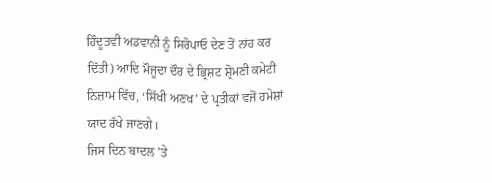ਹਿੰਦੂਤਵੀ ਅਡਵਾਨੀ ਨੂੰ ਸਿਰੋਪਾਓ ਦੇਣ ਤੋਂ ਨਾਂਹ ਕਰ ਦਿੱਤੀ) ਆਦਿ ਮੌਜੂਦਾ ਦੌਰ ਦੇ ਭ੍ਰਿਸ਼ਟ ਸ਼੍ਰੋਮਣੀ ਕਮੇਟੀ ਨਿਜ਼ਾਮ ਵਿੱਚ, ‘ਸਿੱਖੀ ਅਣਖ’ ਦੇ ਪ੍ਰਤੀਕਾਂ ਵਜੋਂ ਹਮੇਸ਼ਾਂ ਯਾਦ ਰੱਖੇ ਜਾਣਗੇ।
ਜਿਸ ਦਿਨ ਬਾਦਲ ’ਤੇ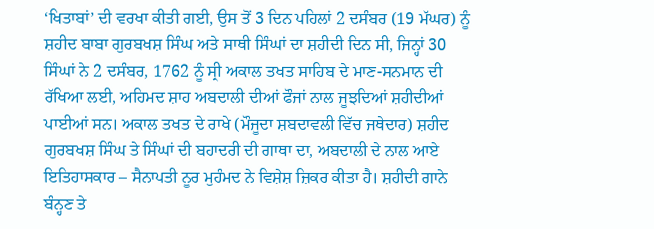‘ਖਿਤਾਬਾਂ’ ਦੀ ਵਰਖਾ ਕੀਤੀ ਗਈ, ਉਸ ਤੋਂ 3 ਦਿਨ ਪਹਿਲਾਂ 2 ਦਸੰਬਰ (19 ਮੱਘਰ) ਨੂੰ ਸ਼ਹੀਦ ਬਾਬਾ ਗੁਰਬਖਸ਼ ਸਿੰਘ ਅਤੇ ਸਾਥੀ ਸਿੰਘਾਂ ਦਾ ਸ਼ਹੀਦੀ ਦਿਨ ਸੀ, ਜਿਨ੍ਹਾਂ 30 ਸਿੰਘਾਂ ਨੇ 2 ਦਸੰਬਰ, 1762 ਨੂੰ ਸ੍ਰੀ ਅਕਾਲ ਤਖਤ ਸਾਹਿਬ ਦੇ ਮਾਣ-ਸਨਮਾਨ ਦੀ ਰੱਖਿਆ ਲਈ, ਅਹਿਮਦ ਸ਼ਾਹ ਅਬਦਾਲੀ ਦੀਆਂ ਫੌਜਾਂ ਨਾਲ ਜੂਝਦਿਆਂ ਸ਼ਹੀਦੀਆਂ ਪਾਈਆਂ ਸਨ। ਅਕਾਲ ਤਖਤ ਦੇ ਰਾਖੇ (ਮੌਜੂਦਾ ਸ਼ਬਦਾਵਲੀ ਵਿੱਚ ਜਥੇਦਾਰ) ਸ਼ਹੀਦ ਗੁਰਬਖਸ਼ ਸਿੰਘ ਤੇ ਸਿੰਘਾਂ ਦੀ ਬਹਾਦਰੀ ਦੀ ਗਾਥਾ ਦਾ, ਅਬਦਾਲੀ ਦੇ ਨਾਲ ਆਏ ਇਤਿਹਾਸਕਾਰ – ਸੈਨਾਪਤੀ ਨੂਰ ਮੁਹੰਮਦ ਨੇ ਵਿਸ਼ੇਸ਼ ਜ਼ਿਕਰ ਕੀਤਾ ਹੈ। ਸ਼ਹੀਦੀ ਗਾਨੇ ਬੰਨ੍ਹਣ ਤੇ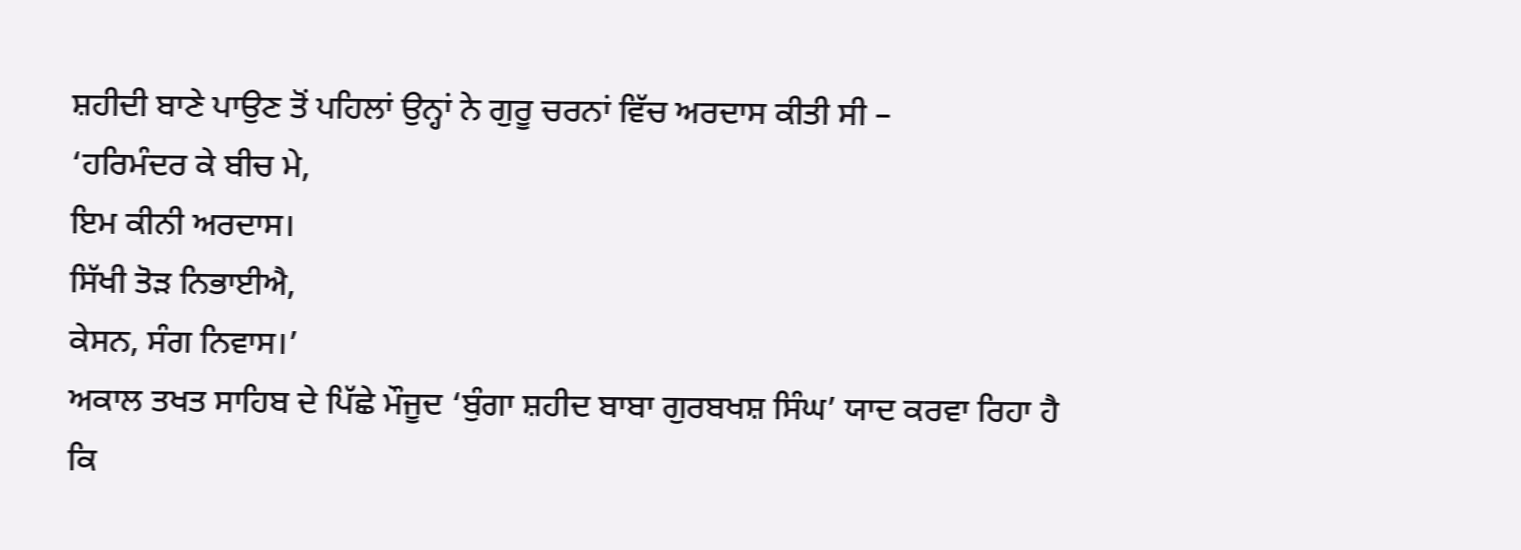ਸ਼ਹੀਦੀ ਬਾਣੇ ਪਾਉਣ ਤੋਂ ਪਹਿਲਾਂ ਉਨ੍ਹਾਂ ਨੇ ਗੁਰੂ ਚਰਨਾਂ ਵਿੱਚ ਅਰਦਾਸ ਕੀਤੀ ਸੀ –
‘ਹਰਿਮੰਦਰ ਕੇ ਬੀਚ ਮੇ,
ਇਮ ਕੀਨੀ ਅਰਦਾਸ।
ਸਿੱਖੀ ਤੋੜ ਨਿਭਾਈਐ,
ਕੇਸਨ, ਸੰਗ ਨਿਵਾਸ।’
ਅਕਾਲ ਤਖਤ ਸਾਹਿਬ ਦੇ ਪਿੱਛੇ ਮੌਜੂਦ ‘ਬੁੰਗਾ ਸ਼ਹੀਦ ਬਾਬਾ ਗੁਰਬਖਸ਼ ਸਿੰਘ’ ਯਾਦ ਕਰਵਾ ਰਿਹਾ ਹੈ ਕਿ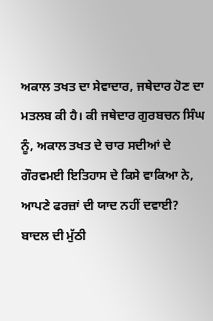ਅਕਾਲ ਤਖਤ ਦਾ ਸੇਵਾਦਾਰ, ਜਥੇਦਾਰ ਹੋਣ ਦਾ ਮਤਲਬ ਕੀ ਹੈ। ਕੀ ਜਥੇਦਾਰ ਗੁਰਬਚਨ ਸਿੰਘ ਨੂੰ, ਅਕਾਲ ਤਖਤ ਦੇ ਚਾਰ ਸਦੀਆਂ ਦੇ ਗੌਰਵਮਈ ਇਤਿਹਾਸ ਦੇ ਕਿਸੇ ਵਾਕਿਆ ਨੇ, ਆਪਣੇ ਫਰਜ਼ਾਂ ਦੀ ਯਾਦ ਨਹੀਂ ਦਵਾਈ?
ਬਾਦਲ ਦੀ ਮੁੱਠੀ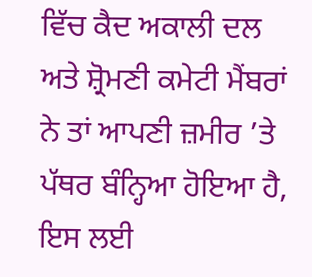ਵਿੱਚ ਕੈਦ ਅਕਾਲੀ ਦਲ ਅਤੇ ਸ਼੍ਰੋਮਣੀ ਕਮੇਟੀ ਮੈਂਬਰਾਂ ਨੇ ਤਾਂ ਆਪਣੀ ਜ਼ਮੀਰ ’ਤੇ ਪੱਥਰ ਬੰਨ੍ਹਿਆ ਹੋਇਆ ਹੈ, ਇਸ ਲਈ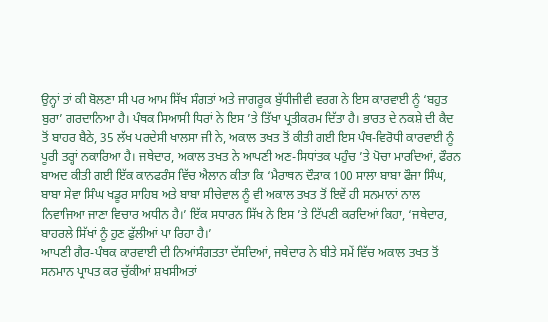ਉਨ੍ਹਾਂ ਤਾਂ ਕੀ ਬੋਲਣਾ ਸੀ ਪਰ ਆਮ ਸਿੱਖ ਸੰਗਤਾਂ ਅਤੇ ਜਾਗਰੂਕ ਬੁੱਧੀਜੀਵੀ ਵਰਗ ਨੇ ਇਸ ਕਾਰਵਾਈ ਨੂੰ ‘ਬਹੁਤ ਬੁਰਾ’ ਗਰਦਾਨਿਆ ਹੈ। ਪੰਥਕ ਸਿਆਸੀ ਧਿਰਾਂ ਨੇ ਇਸ ’ਤੇ ਤਿੱਖਾ ਪ੍ਰਤੀਕਰਮ ਦਿੱਤਾ ਹੈ। ਭਾਰਤ ਦੇ ਨਕਸ਼ੇ ਦੀ ਕੈਦ ਤੋਂ ਬਾਹਰ ਬੈਠੇ, 35 ਲੱਖ ਪਰਦੇਸੀ ਖਾਲਸਾ ਜੀ ਨੇ, ਅਕਾਲ ਤਖਤ ਤੋਂ ਕੀਤੀ ਗਈ ਇਸ ਪੰਥ-ਵਿਰੋਧੀ ਕਾਰਵਾਈ ਨੂੰ ਪੂਰੀ ਤਰ੍ਹਾਂ ਨਕਾਰਿਆ ਹੈ। ਜਥੇਦਾਰ, ਅਕਾਲ ਤਖਤ ਨੇ ਆਪਣੀ ਅਣ-ਸਿਧਾਂਤਕ ਪਹੁੰਚ ’ਤੇ ਪੋਚਾ ਮਾਰਦਿਆਂ, ਫੌਰਨ ਬਾਅਦ ਕੀਤੀ ਗਈ ਇੱਕ ਕਾਨਫਰੰਸ ਵਿੱਚ ਐਲਾਨ ਕੀਤਾ ਕਿ ‘ਮੈਰਾਥਨ ਦੌੜਾਕ 100 ਸਾਲਾ ਬਾਬਾ ਫੌਜਾ ਸਿੰਘ, ਬਾਬਾ ਸੇਵਾ ਸਿੰਘ ਖਡੂਰ ਸਾਹਿਬ ਅਤੇ ਬਾਬਾ ਸੀਚੇਵਾਲ ਨੂੰ ਵੀ ਅਕਾਲ ਤਖਤ ਤੋਂ ਇਵੇਂ ਹੀ ਸਨਮਾਨਾਂ ਨਾਲ ਨਿਵਾਜਿਆ ਜਾਣਾ ਵਿਚਾਰ ਅਧੀਨ ਹੈ।’ ਇੱਕ ਸਧਾਰਨ ਸਿੱਖ ਨੇ ਇਸ ’ਤੇ ਟਿੱਪਣੀ ਕਰਦਿਆਂ ਕਿਹਾ, ‘ਜਥੇਦਾਰ, ਬਾਹਰਲੇ ਸਿੱਖਾਂ ਨੂੰ ਹੁਣ ਫੁੱਲੀਆਂ ਪਾ ਰਿਹਾ ਹੈ।’
ਆਪਣੀ ਗੈਰ-ਪੰਥਕ ਕਾਰਵਾਈ ਦੀ ਨਿਆਂਸੰਗਤਤਾ ਦੱਸਦਿਆਂ, ਜਥੇਦਾਰ ਨੇ ਬੀਤੇ ਸਮੇਂ ਵਿੱਚ ਅਕਾਲ ਤਖਤ ਤੋਂ ਸਨਮਾਨ ਪ੍ਰਾਪਤ ਕਰ ਚੁੱਕੀਆਂ ਸ਼ਖਸੀਅਤਾਂ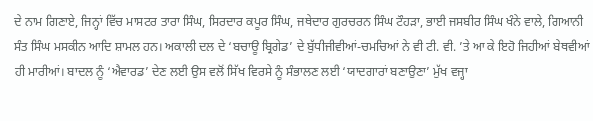ਦੇ ਨਾਮ ਗਿਣਾਏ, ਜਿਨ੍ਹਾਂ ਵਿੱਚ ਮਾਸਟਰ ਤਾਰਾ ਸਿੰਘ, ਸਿਰਦਾਰ ਕਪੂਰ ਸਿੰਘ, ਜਥੇਦਾਰ ਗੁਰਚਰਨ ਸਿੰਘ ਟੌਹੜਾ, ਭਾਈ ਜਸਬੀਰ ਸਿੰਘ ਖੰਨੇ ਵਾਲੇ, ਗਿਆਨੀ ਸੰਤ ਸਿੰਘ ਮਸਕੀਨ ਆਦਿ ਸ਼ਾਮਲ ਹਨ। ਅਕਾਲੀ ਦਲ ਦੇ ‘ਬਚਾਊ ਬ੍ਰਿਗੇਡ’ ਦੇ ਬੁੱਧੀਜੀਵੀਆਂ-ਚਮਚਿਆਂ ਨੇ ਵੀ ਟੀ. ਵੀ. ’ਤੇ ਆ ਕੇ ਇਹੋ ਜਿਹੀਆਂ ਬੇਥਵੀਆਂ ਹੀ ਮਾਰੀਆਂ। ਬਾਦਲ ਨੂੰ ‘ਐਵਾਰਡ’ ਦੇਣ ਲਈ ਉਸ ਵਲੋਂ ਸਿੱਖ ਵਿਰਸੇ ਨੂੰ ਸੰਭਾਲਣ ਲਈ ‘ਯਾਦਗਾਰਾਂ ਬਣਾਉਣਾ’ ਮੁੱਖ ਵਜ੍ਹਾ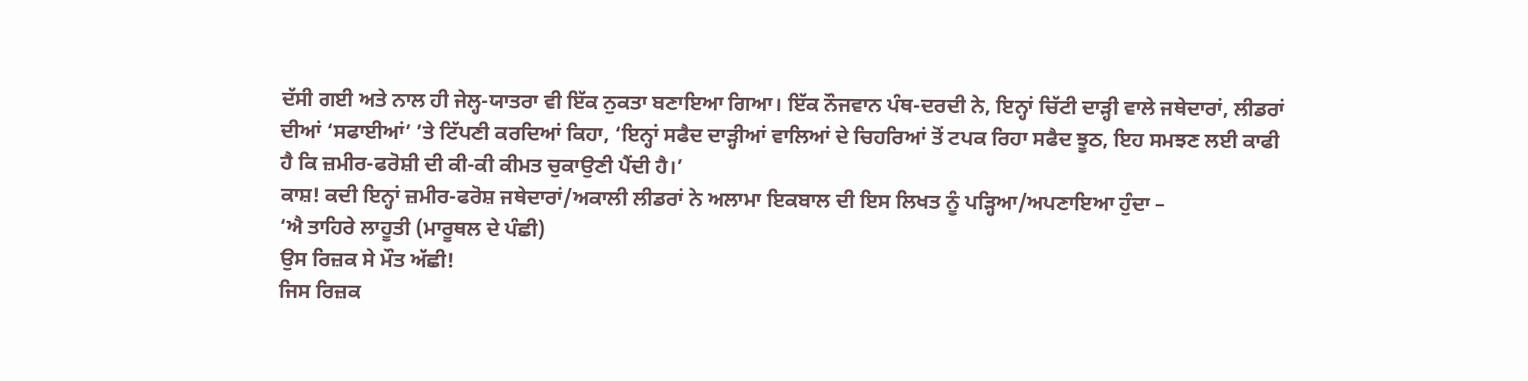ਦੱਸੀ ਗਈ ਅਤੇ ਨਾਲ ਹੀ ਜੇਲ੍ਹ-ਯਾਤਰਾ ਵੀ ਇੱਕ ਨੁਕਤਾ ਬਣਾਇਆ ਗਿਆ। ਇੱਕ ਨੌਜਵਾਨ ਪੰਥ-ਦਰਦੀ ਨੇ, ਇਨ੍ਹਾਂ ਚਿੱਟੀ ਦਾੜ੍ਹੀ ਵਾਲੇ ਜਥੇਦਾਰਾਂ, ਲੀਡਰਾਂ ਦੀਆਂ ‘ਸਫਾਈਆਂ’ ’ਤੇ ਟਿੱਪਣੀ ਕਰਦਿਆਂ ਕਿਹਾ, ‘ਇਨ੍ਹਾਂ ਸਫੈਦ ਦਾੜ੍ਹੀਆਂ ਵਾਲਿਆਂ ਦੇ ਚਿਹਰਿਆਂ ਤੋਂ ਟਪਕ ਰਿਹਾ ਸਫੈਦ ਝੂਠ, ਇਹ ਸਮਝਣ ਲਈ ਕਾਫੀ ਹੈ ਕਿ ਜ਼ਮੀਰ-ਫਰੋਸ਼ੀ ਦੀ ਕੀ-ਕੀ ਕੀਮਤ ਚੁਕਾਉਣੀ ਪੈਂਦੀ ਹੈ।’
ਕਾਸ਼! ਕਦੀ ਇਨ੍ਹਾਂ ਜ਼ਮੀਰ-ਫਰੋਸ਼ ਜਥੇਦਾਰਾਂ/ਅਕਾਲੀ ਲੀਡਰਾਂ ਨੇ ਅਲਾਮਾ ਇਕਬਾਲ ਦੀ ਇਸ ਲਿਖਤ ਨੂੰ ਪੜ੍ਹਿਆ/ਅਪਣਾਇਆ ਹੁੰਦਾ –
‘ਐ ਤਾਹਿਰੇ ਲਾਹੂਤੀ (ਮਾਰੂਥਲ ਦੇ ਪੰਛੀ)
ਉਸ ਰਿਜ਼ਕ ਸੇ ਮੌਤ ਅੱਛੀ!
ਜਿਸ ਰਿਜ਼ਕ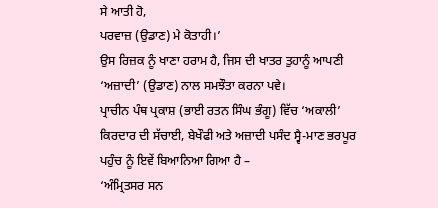ਸੇ ਆਤੀ ਹੋ,
ਪਰਵਾਜ਼ (ਉਡਾਣ) ਮੇ ਕੋਤਾਹੀ।’
ਉਸ ਰਿਜ਼ਕ ਨੂੰ ਖਾਣਾ ਹਰਾਮ ਹੈ, ਜਿਸ ਦੀ ਖਾਤਰ ਤੁਹਾਨੂੰ ਆਪਣੀ ‘ਅਜ਼ਾਦੀ’ (ਉਡਾਣ) ਨਾਲ ਸਮਝੌਤਾ ਕਰਨਾ ਪਵੇ।
ਪ੍ਰਾਚੀਨ ਪੰਥ ਪ੍ਰਕਾਸ਼ (ਭਾਈ ਰਤਨ ਸਿੰਘ ਭੰਗੂ) ਵਿੱਚ ‘ਅਕਾਲੀ’ ਕਿਰਦਾਰ ਦੀ ਸੱਚਾਈ, ਬੇਖੌਫੀ ਅਤੇ ਅਜ਼ਾਦੀ ਪਸੰਦ ਸ੍ਵੈ-ਮਾਣ ਭਰਪੂਰ ਪਹੁੰਚ ਨੂੰ ਇਵੇਂ ਬਿਆਨਿਆ ਗਿਆ ਹੈ –
‘ਅੰਮ੍ਰਿਤਸਰ ਸਨ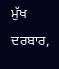ਮੁੱਖ ਦਰਬਾਰ,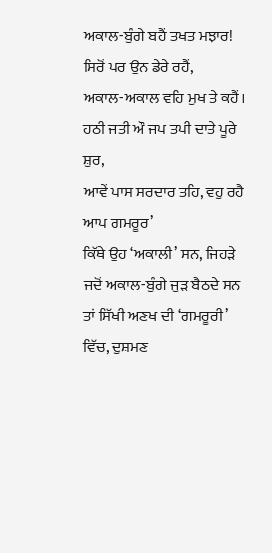ਅਕਾਲ-ਬੁੰਗੇ ਬਹੈਂ ਤਖਤ ਮਝਾਰ!
ਸਿਰੋਂ ਪਰ ਉਨ ਡੇਰੇ ਰਹੈਂ,
ਅਕਾਲ-ਅਕਾਲ ਵਹਿ ਮੁਖ ਤੇ ਕਹੈਂ।
ਹਠੀ ਜਤੀ ਔ ਜਪ ਤਪੀ ਦਾਤੇ ਪੂਰੇ ਸ਼ੁਰ,
ਆਵੇਂ ਪਾਸ ਸਰਦਾਰ ਤਹਿ, ਵਹੁ ਰਹੈ ਆਪ ਗਮਰੂਰ’
ਕਿੱਥੇ ਉਹ ‘ਅਕਾਲੀ’ ਸਨ, ਜਿਹੜੇ ਜਦੋਂ ਅਕਾਲ-ਬੁੰਗੇ ਜੁੜ ਬੈਠਦੇ ਸਨ ਤਾਂ ਸਿੱਖੀ ਅਣਖ ਦੀ ‘ਗਮਰੂਰੀ’ ਵਿੱਚ, ਦੁਸ਼ਮਣ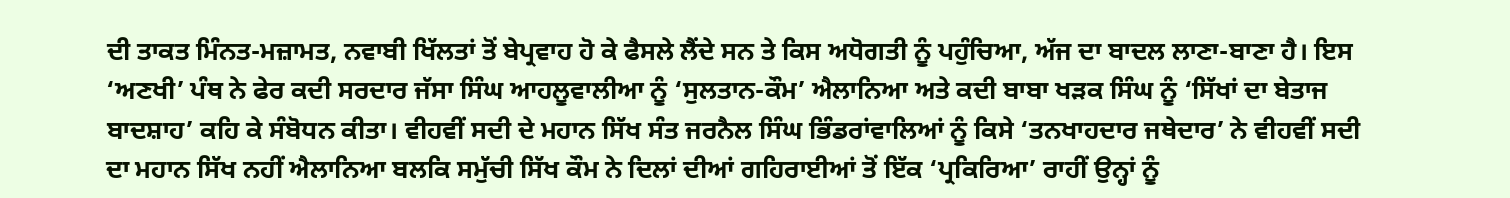ਦੀ ਤਾਕਤ ਮਿੰਨਤ-ਮਜ਼ਾਮਤ, ਨਵਾਬੀ ਖਿੱਲਤਾਂ ਤੋਂ ਬੇਪ੍ਰਵਾਹ ਹੋ ਕੇ ਫੈਸਲੇ ਲੈਂਦੇ ਸਨ ਤੇ ਕਿਸ ਅਧੋਗਤੀ ਨੂੰ ਪਹੁੰਚਿਆ, ਅੱਜ ਦਾ ਬਾਦਲ ਲਾਣਾ-ਬਾਣਾ ਹੈ। ਇਸ ‘ਅਣਖੀ’ ਪੰਥ ਨੇ ਫੇਰ ਕਦੀ ਸਰਦਾਰ ਜੱਸਾ ਸਿੰਘ ਆਹਲੂਵਾਲੀਆ ਨੂੰ ‘ਸੁਲਤਾਨ-ਕੌਮ’ ਐਲਾਨਿਆ ਅਤੇ ਕਦੀ ਬਾਬਾ ਖੜਕ ਸਿੰਘ ਨੂੰ ‘ਸਿੱਖਾਂ ਦਾ ਬੇਤਾਜ ਬਾਦਸ਼ਾਹ’ ਕਹਿ ਕੇ ਸੰਬੋਧਨ ਕੀਤਾ। ਵੀਹਵੀਂ ਸਦੀ ਦੇ ਮਹਾਨ ਸਿੱਖ ਸੰਤ ਜਰਨੈਲ ਸਿੰਘ ਭਿੰਡਰਾਂਵਾਲਿਆਂ ਨੂੰ ਕਿਸੇ ‘ਤਨਖਾਹਦਾਰ ਜਥੇਦਾਰ’ ਨੇ ਵੀਹਵੀਂ ਸਦੀ ਦਾ ਮਹਾਨ ਸਿੱਖ ਨਹੀਂ ਐਲਾਨਿਆ ਬਲਕਿ ਸਮੁੱਚੀ ਸਿੱਖ ਕੌਮ ਨੇ ਦਿਲਾਂ ਦੀਆਂ ਗਹਿਰਾਈਆਂ ਤੋਂ ਇੱਕ ‘ਪ੍ਰਕਿਰਿਆ’ ਰਾਹੀਂ ਉਨ੍ਹਾਂ ਨੂੰ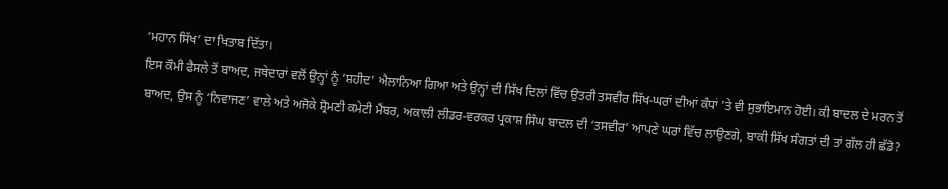‘ਮਹਾਨ ਸਿੱਖ’ ਦਾ ਖਿਤਾਬ ਦਿੱਤਾ।
ਇਸ ਕੌਮੀ ਫੈਸਲੇ ਤੋਂ ਬਾਅਦ, ਜਥੇਦਾਰਾਂ ਵਲੋਂ ਉਨ੍ਹਾਂ ਨੂੰ ‘ਸ਼ਹੀਦ’ ਐਲਾਨਿਆ ਗਿਆ ਅਤੇ ਉਨ੍ਹਾਂ ਦੀ ਸਿੱਖ ਦਿਲਾਂ ਵਿੱਚ ਉਤਰੀ ਤਸਵੀਰ ਸਿੱਖ-ਘਰਾਂ ਦੀਆਂ ਕੰਧਾਂ ’ਤੇ ਵੀ ਸੁਭਾਇਮਾਨ ਹੋਈ। ਕੀ ਬਾਦਲ ਦੇ ਮਰਨ ਤੋਂ ਬਾਅਦ, ਉਸ ਨੂੰ ‘ਨਿਵਾਜਣ’ ਵਾਲੇ ਅਤੇ ਅਜੋਕੇ ਸ਼੍ਰੋਮਣੀ ਕਮੇਟੀ ਮੈਂਬਰ, ਅਕਾਲੀ ਲੀਡਰ-ਵਰਕਰ ਪ੍ਰਕਾਸ਼ ਸਿੰਘ ਬਾਦਲ ਦੀ ‘ਤਸਵੀਰ’ ਆਪਣੇ ਘਰਾਂ ਵਿੱਚ ਲਾਉਣਗੇ, ਬਾਕੀ ਸਿੱਖ ਸੰਗਤਾਂ ਦੀ ਤਾਂ ਗੱਲ ਹੀ ਛੱਡੋ?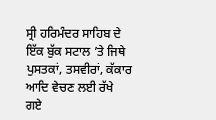ਸ੍ਰੀ ਹਰਿਮੰਦਰ ਸਾਹਿਬ ਦੇ ਇੱਕ ਬੁੱਕ ਸਟਾਲ ’ਤੇ ਜਿਥੇ ਪੁਸਤਕਾਂ, ਤਸਵੀਰਾਂ, ਕੱਕਾਰ ਆਦਿ ਵੇਚਣ ਲਈ ਰੱਖੇ ਗਏ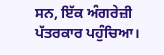ਸਨ, ਇੱਕ ਅੰਗਰੇਜ਼ੀ ਪੱਤਰਕਾਰ ਪਹੁੰਚਿਆ।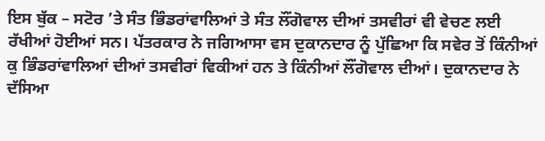ਇਸ ਬੁੱਕ – ਸਟੋਰ ’ਤੇ ਸੰਤ ਭਿੰਡਰਾਂਵਾਲਿਆਂ ਤੇ ਸੰਤ ਲੌਂਗੋਵਾਲ ਦੀਆਂ ਤਸਵੀਰਾਂ ਵੀ ਵੇਚਣ ਲਈ ਰੱਖੀਆਂ ਹੋਈਆਂ ਸਨ। ਪੱਤਰਕਾਰ ਨੇ ਜਗਿਆਸਾ ਵਸ ਦੁਕਾਨਦਾਰ ਨੂੰ ਪੁੱਛਿਆ ਕਿ ਸਵੇਰ ਤੋਂ ਕਿੰਨੀਆਂ ਕੁ ਭਿੰਡਰਾਂਵਾਲਿਆਂ ਦੀਆਂ ਤਸਵੀਰਾਂ ਵਿਕੀਆਂ ਹਨ ਤੇ ਕਿੰਨੀਆਂ ਲੌਂਗੋਵਾਲ ਦੀਆਂ। ਦੁਕਾਨਦਾਰ ਨੇ ਦੱਸਿਆ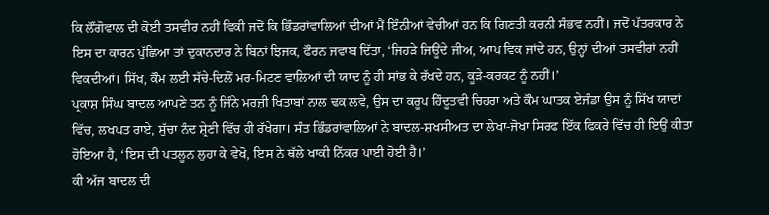ਕਿ ਲੌਂਗੋਵਾਲ ਦੀ ਕੋਈ ਤਸਵੀਰ ਨਹੀਂ ਵਿਕੀ ਜਦੋਂ ਕਿ ਭਿੰਡਰਾਂਵਾਲਿਆਂ ਦੀਆਂ ਮੈਂ ਇੰਨੀਆਂ ਵੇਚੀਆਂ ਹਨ ਕਿ ਗਿਣਤੀ ਕਰਨੀ ਸੰਭਵ ਨਹੀਂ। ਜਦੋਂ ਪੱਤਰਕਾਰ ਨੇ ਇਸ ਦਾ ਕਾਰਨ ਪੁੱਛਿਆ ਤਾਂ ਦੁਕਾਨਦਾਰ ਨੇ ਬਿਨਾਂ ਝਿਜਕ, ਫੌਰਨ ਜਵਾਬ ਦਿੱਤਾ, ‘ਜਿਹੜੇ ਜਿਊਂਦੇ ਜੀਅ, ਆਪ ਵਿਕ ਜਾਂਦੇ ਹਨ, ਉਨ੍ਹਾਂ ਦੀਆਂ ਤਸਵੀਰਾਂ ਨਹੀਂ ਵਿਕਦੀਆਂ। ਸਿੱਖ, ਕੌਮ ਲਈ ਸੱਚੇ-ਦਿਲੋਂ ਮਰ-ਮਿਟਣ ਵਾਲਿਆਂ ਦੀ ਯਾਦ ਨੂੰ ਹੀ ਸਾਂਭ ਕੇ ਰੱਖਦੇ ਹਨ, ਕੂੜੇ-ਕਰਕਟ ਨੂੰ ਨਹੀਂ।’
ਪ੍ਰਕਾਸ਼ ਸਿੰਘ ਬਾਦਲ ਆਪਣੇ ਤਨ ਨੂੰ ਜਿੰਨੇ ਮਰਜ਼ੀ ਖਿਤਾਬਾਂ ਨਾਲ ਢਕ ਲਵੇ, ਉਸ ਦਾ ਕਰੂਪ ਹਿੰਦੂਤਵੀ ਚਿਹਰਾ ਅਤੇ ਕੌਮ ਘਾਤਕ ਏਜੰਡਾ ਉਸ ਨੂੰ ਸਿੱਖ ਯਾਦਾਂ ਵਿੱਚ, ਲਖਪਤ ਰਾਏ, ਸੁੱਚਾ ਨੰਦ ਸ਼੍ਰੇਣੀ ਵਿੱਚ ਹੀ ਰੱਖੇਗਾ। ਸੰਤ ਭਿੰਡਰਾਂਵਾਲਿਆਂ ਨੇ ਬਾਦਲ-ਸ਼ਖਸੀਅਤ ਦਾ ਲੇਖਾ-ਜੋਖਾ ਸਿਰਫ ਇੱਕ ਫਿਕਰੇ ਵਿੱਚ ਹੀ ਇਉਂ ਕੀਤਾ ਹੋਇਆ ਹੈ, ‘ਇਸ ਦੀ ਪਤਲੂਨ ਲੁਹਾ ਕੇ ਵੇਖੋ, ਇਸ ਨੇ ਥੱਲੇ ਖਾਕੀ ਨਿੱਕਰ ਪਾਈ ਹੋਈ ਹੈ।’
ਕੀ ਅੱਜ ਬਾਦਲ ਦੀ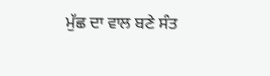ਮੁੱਛ ਦਾ ਵਾਲ ਬਣੇ ਸੰਤ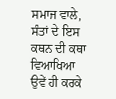ਸਮਾਜ ਵਾਲੇ, ਸੰਤਾਂ ਦੇ ਇਸ ਕਥਨ ਦੀ ਕਥਾ ਵਿਆਖਿਆ ਉਵੇਂ ਹੀ ਕਰਕੇ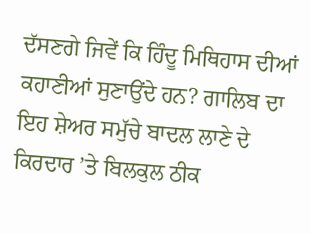ਦੱਸਣਗੇ ਜਿਵੇਂ ਕਿ ਹਿੰਦੂ ਮਿਥਿਹਾਸ ਦੀਆਂ ਕਹਾਣੀਆਂ ਸੁਣਾਉਂਦੇ ਹਨ? ਗਾਲਿਬ ਦਾ ਇਹ ਸ਼ੇਅਰ ਸਮੁੱਚੇ ਬਾਦਲ ਲਾਣੇ ਦੇ ਕਿਰਦਾਰ ’ਤੇ ਬਿਲਕੁਲ ਠੀਕ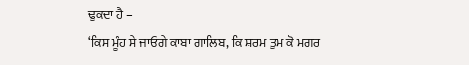ਢੁਕਦਾ ਹੈ –
‘ਕਿਸ ਮੂੰਹ ਸੇ ਜਾਓਗੇ ਕਾਬਾ ਗਾਲਿਬ, ਕਿ ਸ਼ਰਮ ਤੁਮ ਕੋ ਮਗਰ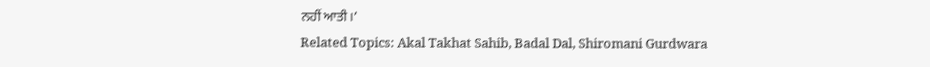ਨਹੀਂ ਆਤੀ।’
Related Topics: Akal Takhat Sahib, Badal Dal, Shiromani Gurdwara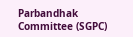Parbandhak Committee (SGPC)